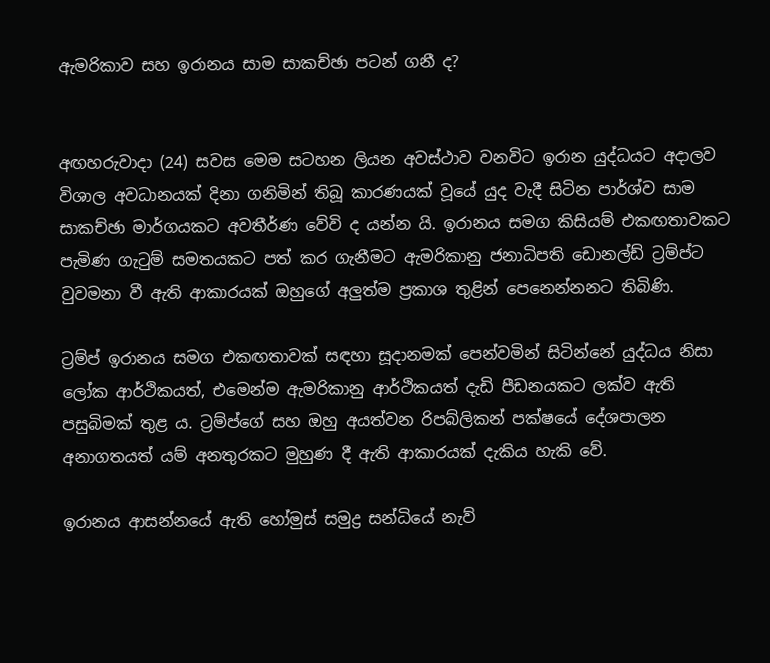ඇමරිකාව සහ ඉරානය සාම සාකච්ඡා පටන් ගනී ද?


අඟහරුවාදා (24) සවස මෙම සටහන ලියන අවස්ථාව වනවිට ඉරාන යුද්ධයට අදාලව විශාල අවධානයක් දිනා ගනිමින් තිබූ කාරණයක් වූයේ යුද වැදී සිටින පාර්ශ්ව සාම සාකච්ඡා මාර්ගයකට අවතීර්ණ වේවි ද යන්න යි. ඉරානය සමග කිසියම් එකඟතාවකට පැමිණ ගැටුම් සමතයකට පත් කර ගැනීමට ඇමරිකානු ජනාධිපති ඩොනල්ඩ් ට්‍රම්ප්ට වුවමනා වී ඇති ආකාරයක් ඔහුගේ අලුත්ම ප්‍රකාශ තුළින් පෙනෙන්නනට තිබිණි.

ට්‍රම්ප් ඉරානය සමග එකඟතාවක් සඳහා සූදානමක් පෙන්වමින් සිටින්නේ යුද්ධය නිසා ලෝක ආර්ථිකයත්, එමෙන්ම ඇමරිකානු ආර්ථිකයත් දැඩි පීඩනයකට ලක්ව ඇති පසුබිමක් තුළ ය. ට්‍රම්ප්ගේ සහ ඔහු අයත්වන රිපබ්ලිකන් පක්ෂයේ දේශපාලන අනාගතයත් යම් අනතුරකට මුහුණ දී ඇති ආකාරයක් දැකිය හැකි වේ.

ඉරානය ආසන්නයේ ඇති හෝමුස් සමුද්‍ර සන්ධියේ නැව්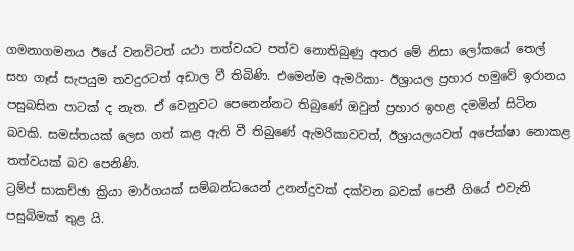ගමනාගමනය ඊයේ වනවිටත් යථා තත්වයට පත්ව නොතිබුණු අතර මේ නිසා ලෝකයේ තෙල් සහ ගෑස් සැපයුම තවදුරටත් අඩාල වී තිබිණි. එමෙන්ම ඇමරිකා- ඊශ්‍රායල ප්‍රහාර හමුවේ ඉරානය පසුබසින පාටක් ද නැත. ඒ වෙනුවට පෙනෙන්නට තිබුණේ ඔවුන් ප්‍රහාර ඉහළ දමමින් සිටින බවකි. සමස්තයක් ලෙස ගත් කළ ඇති වී තිබුණේ ඇමරිකාවවත්, ඊශ්‍රායලයවත් අපේක්ෂා නොකළ තත්වයක් බව පෙනිණි.
ට්‍රම්ප් සාකච්ඡා ක්‍රියා මාර්ගයක් සම්බන්ධයෙන් උනන්දුවක් දක්වන බවක් පෙනී ගියේ එවැනි පසුබිමක් තුළ යි.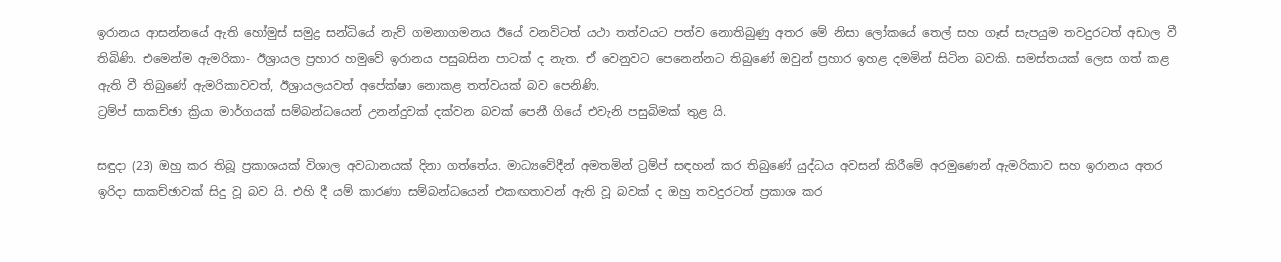ඉරානය ආසන්නයේ ඇති හෝමුස් සමුද්‍ර සන්ධියේ නැව් ගමනාගමනය ඊයේ වනවිටත් යථා තත්වයට පත්ව නොතිබුණු අතර මේ නිසා ලෝකයේ තෙල් සහ ගෑස් සැපයුම තවදුරටත් අඩාල වී තිබිණි. එමෙන්ම ඇමරිකා- ඊශ්‍රායල ප්‍රහාර හමුවේ ඉරානය පසුබසින පාටක් ද නැත. ඒ වෙනුවට පෙනෙන්නට තිබුණේ ඔවුන් ප්‍රහාර ඉහළ දමමින් සිටින බවකි. සමස්තයක් ලෙස ගත් කළ ඇති වී තිබුණේ ඇමරිකාවවත්, ඊශ්‍රායලයවත් අපේක්ෂා නොකළ තත්වයක් බව පෙනිණි.
ට්‍රම්ප් සාකච්ඡා ක්‍රියා මාර්ගයක් සම්බන්ධයෙන් උනන්දුවක් දක්වන බවක් පෙනී ගියේ එවැනි පසුබිමක් තුළ යි.

සඳුදා (23) ඔහු කර තිබූ ප්‍රකාශයක් විශාල අවධානයක් දිනා ගත්තේය. මාධ්‍යවේදීන් අමතමින් ට්‍රම්ප් සඳහන් කර තිබුණේ යුද්ධය අවසන් කිරීමේ අරමුණෙන් ඇමරිකාව සහ ඉරානය අතර ඉරිදා සාකච්ඡාවක් සිදු වූ බව යි. එහි දී යම් කාරණා සම්බන්ධයෙන් එකඟතාවන් ඇති වූ බවක් ද ඔහු තවදුරටත් ප්‍රකාශ කර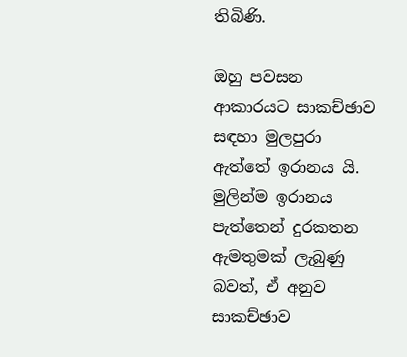තිබිණි.

ඔහු පවසන ආකාරයට සාකච්ඡාව සඳහා මුලපුරා ඇත්තේ ඉරානය යි. මුලින්ම ඉරානය පැත්තෙන් දුරකතන ඇමතුමක් ලැබුණු බවත්, ඒ අනුව සාකච්ඡාව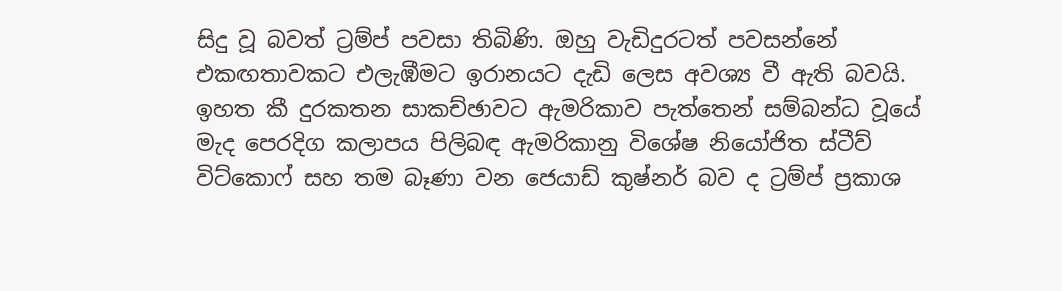සිදු වූ බවත් ට්‍රම්ප් පවසා තිබිණි. ඔහු වැඩිදුරටත් පවසන්නේ එකඟතාවකට එලැඹීමට ඉරානයට දැඩි ලෙස අවශ්‍ය වී ඇති බවයි. ඉහත කී දුරකතන සාකච්ඡාවට ඇමරිකාව පැත්තෙන් සම්බන්ධ වූයේ මැද පෙරදිග කලාපය පිලිබඳ ඇමරිකානු විශේෂ නියෝජිත ස්ටීව් විට්කොෆ් සහ තම බෑණා වන ජෙයාඩ් කුෂ්නර් බව ද ට්‍රම්ප් ප්‍රකාශ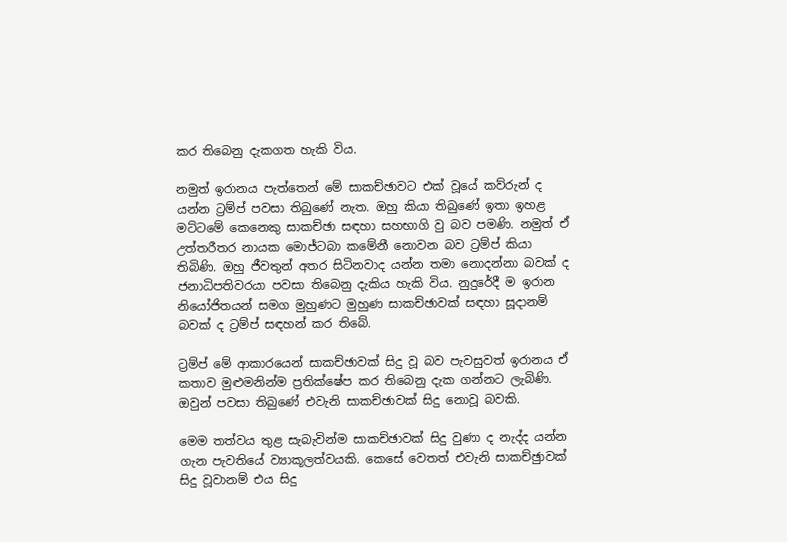කර තිබෙනු දැකගත හැකි විය.

නමුත් ඉරානය පැත්තෙන් මේ සාකච්ඡාවට එක් වූයේ කව්රුන් ද යන්න ට්‍රම්ප් පවසා තිබුණේ නැත. ඔහු කියා තිබුණේ ඉතා ඉහළ මට්ටමේ කෙනෙකු සාකච්ඡා සඳහා සහභාගි වු බව පමණි. නමුත් ඒ උත්තරීතර නායක මොජ්ටබා කමේනී නොවන බව ට්‍රම්ප් කියා තිබිණි. ඔහු ජීවතුන් අතර සිටිනවාද යන්න තමා නොදන්නා බවක් ද ජනාධිපතිවරයා පවසා තිබෙනු දැකිය හැකි විය. නුදුරේදී ම ඉරාන නියෝජිතයන් සමග මුහුණට මුහුණ සාකච්ඡාවක් සඳහා සූදානම් බවක් ද ට්‍රම්ප් සඳහන් කර තිබේ.

ට්‍රම්ප් මේ ආකාරයෙන් සාකච්ඡාවක් සිදු වූ බව පැවසුවත් ඉරානය ඒ කතාව මුළුමනින්ම ප්‍රතික්ෂේප කර තිබෙනු දැක ගන්නට ලැබිණි. ඔවුන් පවසා තිබුණේ එවැනි සාකච්ඡාවක් සිදු නොවූ බවකි.

මෙම තත්වය තුළ සැබැවින්ම සාකච්ඡාවක් සිදු වුණා ද නැද්ද යන්න ගැන පැවතියේ ව්‍යාකූලත්වයකි. කෙසේ වෙතත් එවැනි සාකච්ඡුාවක් සිදු වූවානම් එය සිදු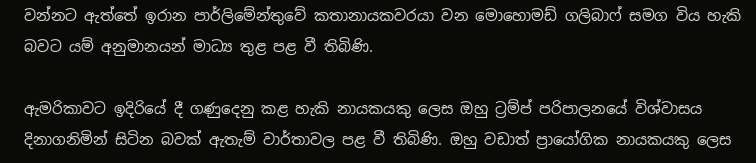වන්නට ඇත්තේ ඉරාන පාර්ලිමේන්තුවේ කතානායකවරයා වන මොහොමඩ් ගලිබාෆ් සමග විය හැකි බවට යම් අනුමානයන් මාධ්‍ය තුළ පළ වී තිබිණි.

ඇමරිකාවට ඉදිරියේ දී ගණුදෙනු කළ හැකි නායකයකු ලෙස ඔහු ට්‍රම්ප් පරිපාලනයේ විශ්වාසය දිනාගනිමින් සිටින බවක් ඇතැම් වාර්තාවල පළ වී තිබිණි. ඔහු වඩාත් ප්‍රායෝගික නායකයකු ලෙස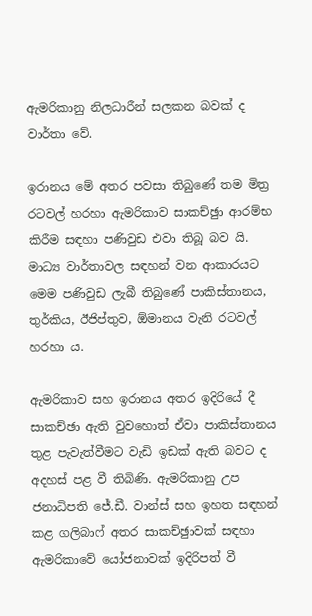ඇමරිකානු නිලධාරීන් සලකන බවක් ද වාර්තා වේ.

ඉරානය මේ අතර පවසා තිබුණේ තම මිත්‍ර රටවල් හරහා ඇමරිකාව සාකච්ඡුා ආරම්භ කිරීම සඳහා පණිවුඩ එවා තිබූ බව යි. මාධ්‍ය වාර්තාවල සඳහන් වන ආකාරයට මෙම පණිවුඩ ලැබී තිබුණේ පාකිස්තානය, තුර්කිය, ඊජිප්තුව, ඕමානය වැනි රටවල් හරහා ය.

ඇමරිකාව සහ ඉරානය අතර ඉදිරියේ දී සාකච්ඡා ඇති වුවහොත් ඒවා පාකිස්තානය තුළ පැවැත්වීමට වැඩි ඉඩක් ඇති බවට ද අදහස් පළ වී තිබිණි. ඇමරිකානු උප ජනාධිපති ජේ.ඩී. වාන්ස් සහ ඉහත සඳහන් කළ ගලිබාෆ් අතර සාකච්ඡුාවක් සඳහා ඇමරිකාවේ යෝජනාවක් ඉදිරිපත් වී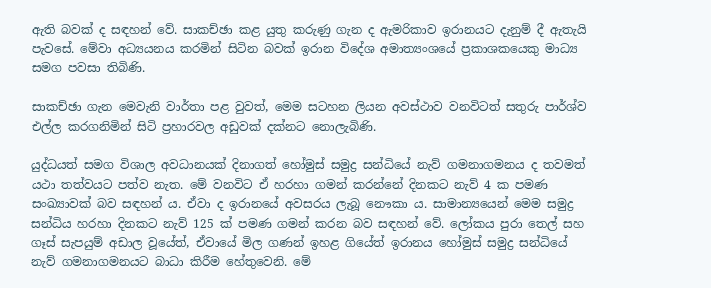ඇති බවක් ද සඳහන් වේ. සාකච්ඡා කළ යුතු කරුණු ගැන ද ඇමරිකාව ඉරානයට දැනුම් දී ඇතැයි පැවසේ. මේවා අධ්‍යයනය කරමින් සිටින බවක් ඉරාන විදේශ අමාත්‍යංශයේ ප්‍රකාශකයෙකු මාධ්‍ය සමග පවසා තිබිණි.

සාකච්ඡා ගැන මෙවැනි වාර්තා පළ වුවත්, මෙම සටහන ලියන අවස්ථාව වනවිටත් සතුරු පාර්ශ්ව එල්ල කරගනිමින් සිටි ප්‍රහාරවල අඩුවක් දක්නට නොලැබිණි.

යුද්ධයත් සමග විශාල අවධානයක් දිනාගත් හෝමුස් සමුද්‍ර සන්ධියේ නැව් ගමනාගමනය ද තවමත් යථා තත්වයට පත්ව නැත. මේ වනවිට ඒ හරහා ගමන් කරන්නේ දිනකට නැව් 4 ක පමණ සංඛ්‍යාවක් බව සඳහන් ය. ඒවා ද ඉරානයේ අවසරය ලැබූ නෞකා ය. සාමාන්‍යයෙන් මෙම සමුද්‍ර සන්ධිය හරහා දිනකට නැව් 125 ක් පමණ ගමන් කරන බව සඳහන් වේ. ලෝකය පුරා තෙල් සහ ගෑස් සැපයුම් අඩාල වූයේත්, ඒවායේ මිල ගණන් ඉහළ ගියේත් ඉරානය හෝමුස් සමුද්‍ර සන්ධියේ නැව් ගමනාගමනයට බාධා කිරීම හේතුවෙනි. මේ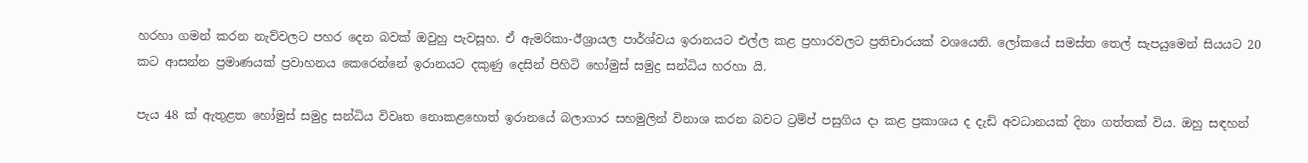හරහා ගමන් කරන නැව්වලට පහර දෙන බවක් ඔවුහු පැවසූහ. ඒ ඇමරිකා-ඊශ්‍රායල පාර්ශ්වය ඉරානයට එල්ල කළ ප්‍රහාරවලට ප්‍රතිචාරයක් වශයෙනි. ලෝකයේ සමස්ත තෙල් සැපයුමෙන් සියයට 20 කට ආසන්න ප්‍රමාණයක් ප්‍රවාහනය කෙරෙන්නේ ඉරානයට දකුණු දෙසින් පිහිටි හෝමුස් සමුද්‍ර සන්ධිය හරහා යි.

පැය 48 ක් ඇතුළත හෝමුස් සමුද්‍ර සන්ධිය විවෘත නොකළහොත් ඉරානයේ බලාගාර සහමුලින් විනාශ කරන බවට ට්‍රම්ප් පසුගිය දා කළ ප්‍රකාශය ද දැඩි අවධානයක් දිනා ගත්තක් විය. ඔහු සඳහන්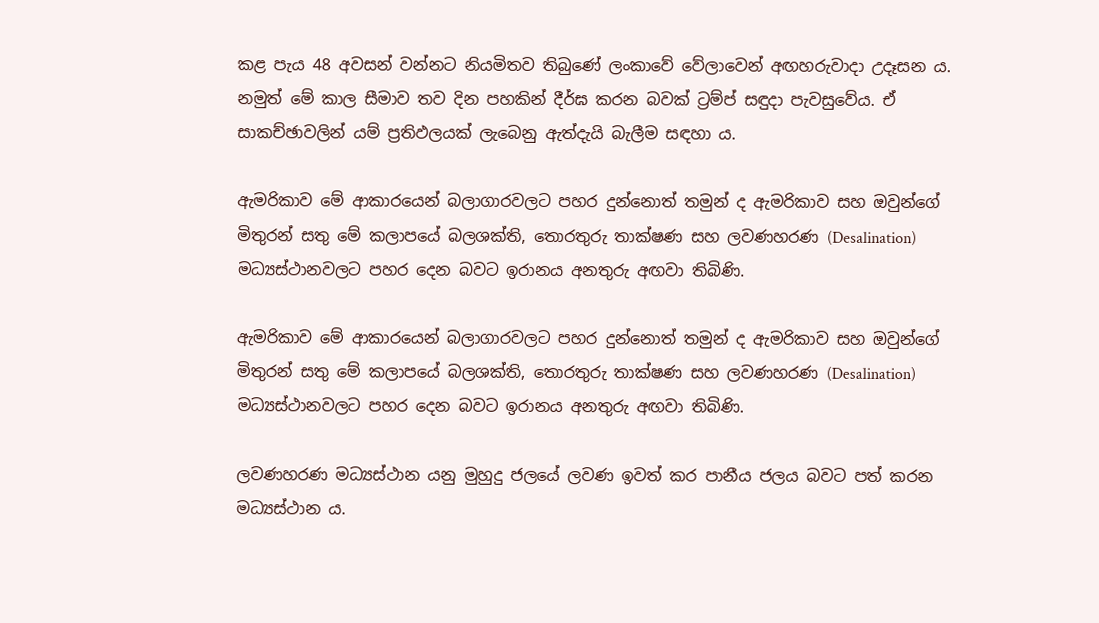කළ පැය 48 අවසන් වන්නට නියමිතව තිබුණේ ලංකාවේ වේලාවෙන් අඟහරුවාදා උදෑසන ය. නමුත් මේ කාල සීමාව තව දින පහකින් දීර්ඝ කරන බවක් ට්‍රම්ප් සඳුදා පැවසුවේය. ඒ සාකච්ඡාවලින් යම් ප්‍රතිඵලයක් ලැබෙනු ඇත්දැයි බැලීම සඳහා ය.

ඇමරිකාව මේ ආකාරයෙන් බලාගාරවලට පහර දුන්නොත් තමුන් ද ඇමරිකාව සහ ඔවුන්ගේ මිතුරන් සතු මේ කලාපයේ බලශක්ති, තොරතුරු තාක්ෂණ සහ ලවණහරණ (Desalination) මධ්‍යස්ථානවලට පහර දෙන බවට ඉරානය අනතුරු අඟවා තිබිණි.

ඇමරිකාව මේ ආකාරයෙන් බලාගාරවලට පහර දුන්නොත් තමුන් ද ඇමරිකාව සහ ඔවුන්ගේ මිතුරන් සතු මේ කලාපයේ බලශක්ති, තොරතුරු තාක්ෂණ සහ ලවණහරණ (Desalination) මධ්‍යස්ථානවලට පහර දෙන බවට ඉරානය අනතුරු අඟවා තිබිණි.

ලවණහරණ මධ්‍යස්ථාන යනු මුහුදු ජලයේ ලවණ ඉවත් කර පානීය ජලය බවට පත් කරන මධ්‍යස්ථාන ය.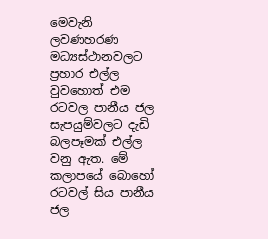මෙවැනි ලවණහරණ මධ්‍යස්ථානවලට ප්‍රහාර එල්ල වුවහොත් එම රටවල පානීය ජල සැපයුම්වලට දැඩි බලපෑමක් එල්ල වනු ඇත. මේ කලාපයේ බොහෝ රටවල් සිය පානීය ජල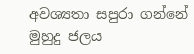අවශ්‍යතා සපුරා ගන්නේ මුහුදු ජලය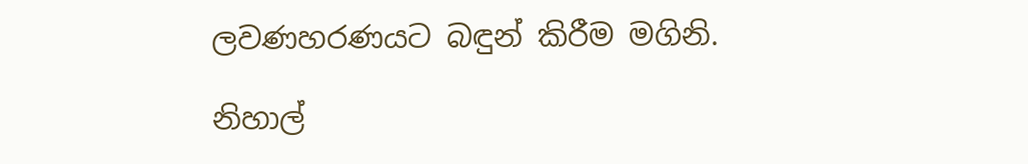ලවණහරණයට බඳුන් කිරීම මගිනි.

නිහාල්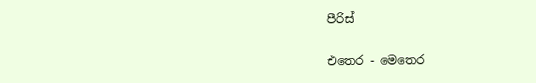පීරිස්

එතෙර - මෙතෙර